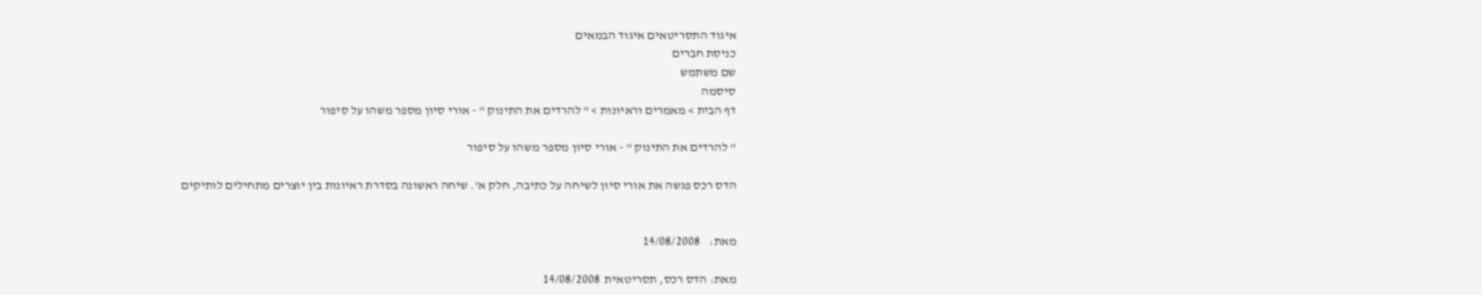איגוד התסריטאים איגוד הבמאים
כניסת חברים
שם משתמש
סיסמה
דף הבית > מאמרים וראיונות > " להרדים את התינוק " - אורי סיון מספר משהו על סיפור

" להרדים את התינוק " - אורי סיון מספר משהו על סיפור

הדס רכס פגשה את אורי סיון לשיחה על כתיבה, חלק א'. שיחה ראשונה בסדרת ראיונות בין יוצרים מתחילים לותיקים


מאת:    14/08/2008

מאת: הדס רכס, תסריטאית  14/08/2008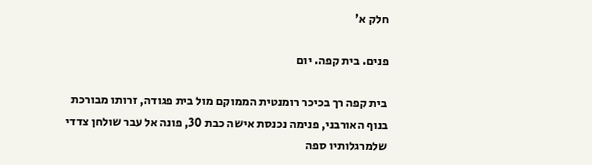חלק א'

פנים. בית קפה. יום

בית קפה רך בכיכר רומנטית הממוקם מול בית פגודה, זרותו מבורכת בנוף האורבני, פנימה נכנסת אישה כבת 30, פונה אל עבר שולחן צדדי שלמרגלותיו ספה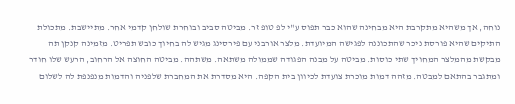נוחה, אך משהיא מתקרבת היא מבחינה שהוא כבר תפוס ע"י לפ טופ זר. מביטה סביב ובוחרת שולחן קדמי אחר. מתיישבת. מתכולת התיקים שהיא פורסת ניכר שהתכוננה לפגישה המיועדת. מלצר אורבני עם פירסינג מגיש לה בחיוך כובש תפריט. מזמינה קנקן תה מבקשת מהמלצר המחויך שתי כוסות. מביטה על מבנה הפגודה שממולה משתאה. משתהה. מביטה החוצה אל הרחוב, הרעש שלו חודר ומתגבר בהתאם למבטה. מזהה דמות מוכרת צועדת לכיוון בית הקפה. היא מסדרת את המחברת שלפניה והדמות מנפנפת לה לשלום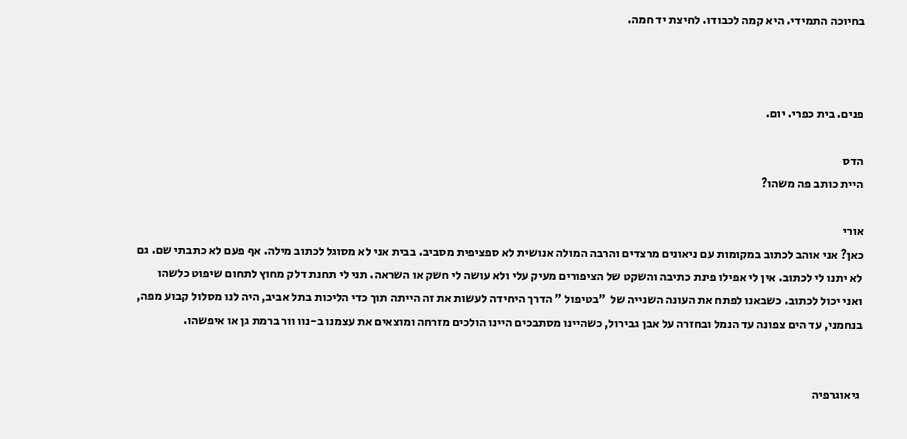בחיוכה התמידי. היא קמה לכבודו. לחיצת יד חמה.



פנים. בית כפרי. יום.

הדס
היית כותב פה משהו?

אורי
כאן? אני אוהב לכתוב במקומות עם ניאונים מרצדים והרבה המולה אנושית לא ספציפית מסביב. בבית אני לא מסוגל לכתוב מילה. אף פעם לא כתבתי שם. גם לא יתנו לי לכתוב. אין לי אפילו פינת כתיבה והשקט של הציפורים מעיק עלי ולא עושה לי חשק או השראה. תני לי תחנת דלק מחוץ לתחום שיפוט כלשהו ואני יכול לכתוב. כשבאנו לפתח את העונה השנייה של  "בטיפול " הדרך היחידה לעשות את זה הייתה תוך כדי הליכות בתל אביב, היה לנו מסלול קבוע מפה, בנחמני, עד הים צפונה עד הנמל ובחזרה על אבן גבירול, כשהיינו מסתבכים היינו הולכים מזרחה ומוצאים את עצמנו ב-נוו וור ברמת גן או איפשהו.


 גיאוגרפיה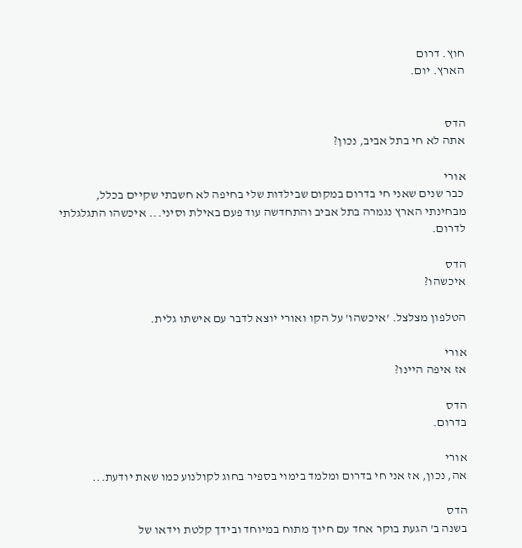חוץ. דרום
הארץ. יום.


הדס
אתה לא חי בתל אביב, נכון?

אורי
 כבר שנים שאני חי בדרום במקום שבילדות שלי בחיפה לא חשבתי שקיים בכלל, מבחינתי הארץ נגמרה בתל אביב והתחדשה עוד פעם באילת וסיני... איכשהו התגלגלתי לדרום.

הדס
איכשהו?

הטלפון מצלצל. 'איכשהו' על הקו ואורי יוצא לדבר עם אישתו גלית.

אורי
אז איפה היינו?

הדס
בדרום.

אורי
אה, נכון, אז אני חי בדרום ומלמד בימוי בספיר בחוג לקולנוע כמו שאת יודעת...

הדס
בשנה ב' הגעת בוקר אחד עם חיוך מתוח במיוחד ובידך קלטת וידאו של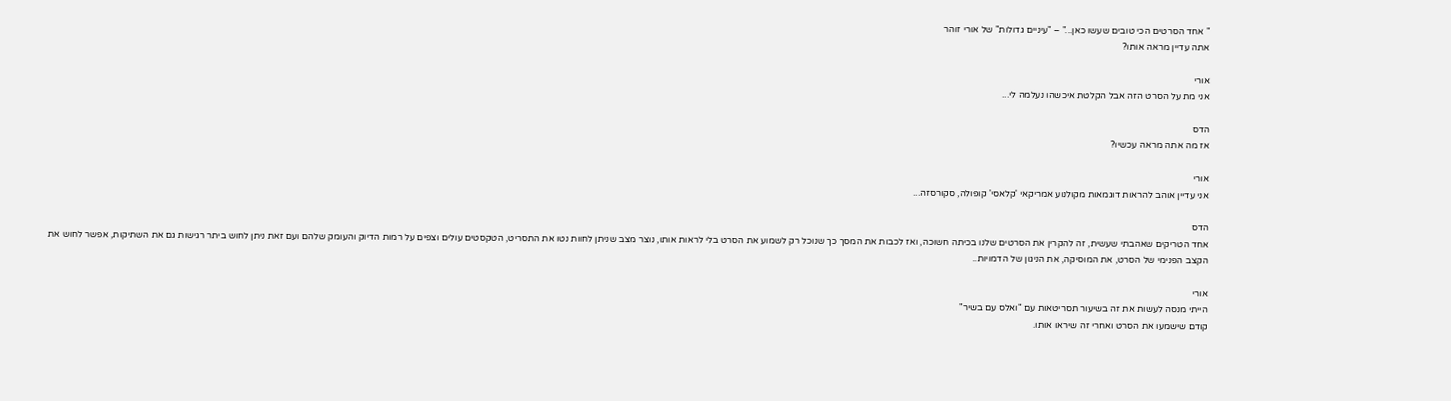" אחד הסרטים הכי טובים שעשו כאן..." – "עיניים גדולות" של אורי זוהר
אתה עדיין מראה אותו?

אורי
אני מת על הסרט הזה אבל הקלטת איכשהו נעלמה לי...

הדס
אז מה אתה מראה עכשיו?

אורי
אני עדיין אוהב להראות דוגמאות מקולנוע אמריקאי 'קלאסי' קופולה, סקורסזה...

הדס
אחד הטריקים שאהבתי שעשית, זה להקרין את הסרטים שלנו בכיתה חשוכה, ואז לכבות את המסך כך שנוכל רק לשמוע את הסרט בלי לראות אותו, נוצר מצב שניתן לחוות נטו את התסריט, הטקסטים עולים וצפים על רמות הדיוק והעומק שלהם ועם זאת ניתן לחוש ביתר רגישות גם את השתיקות, אפשר לחוש את הקצב הפנימי של הסרט, את המוסיקה, את הניגון של הדמויות..

אורי
הייתי מנסה לעשות את זה בשיעור תסריטאות עם "ואלס עם בשיר"
קודם שישמעו את הסרט ואחרי זה שיראו אותו.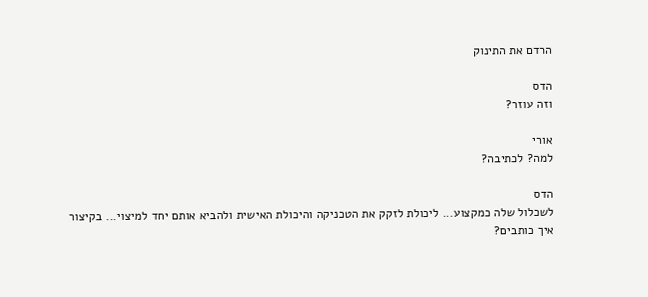הרדם את התינוק

הדס
וזה עוזר?

אורי
למה? לכתיבה?

הדס
לשכלול שלה כמקצוע... ליכולת לזקק את הטכניקה והיכולת האישית ולהביא אותם יחד למיצוי... בקיצור איך כותבים?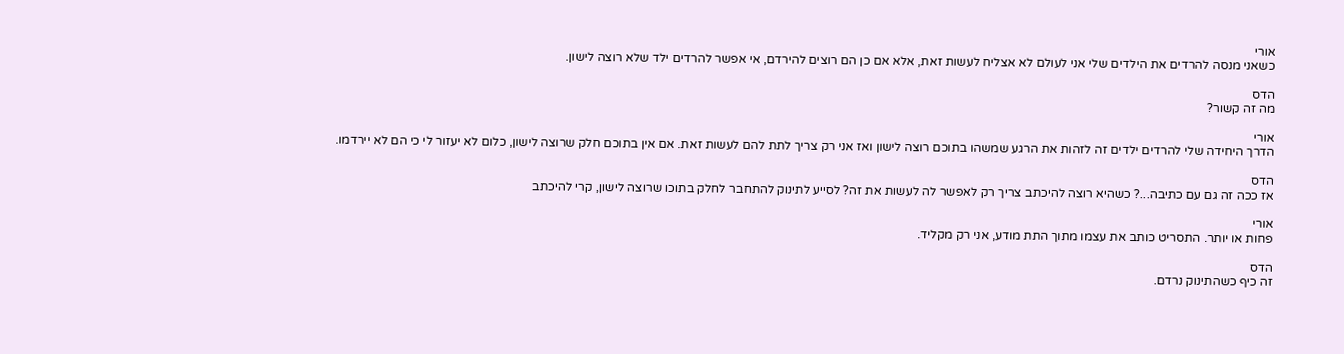אורי
כשאני מנסה להרדים את הילדים שלי אני לעולם לא אצליח לעשות זאת, אלא אם כן הם רוצים להירדם, אי אפשר להרדים ילד שלא רוצה לישון.

הדס
מה זה קשור?

אורי
הדרך היחידה שלי להרדים ילדים זה לזהות את הרגע שמשהו בתוכם רוצה לישון ואז אני רק צריך לתת להם לעשות זאת. אם אין בתוכם חלק שרוצה לישון, כלום לא יעזור לי כי הם לא יירדמו.

הדס
אז ככה זה גם עם כתיבה...? כשהיא רוצה להיכתב צריך רק לאפשר לה לעשות את זה? לסייע לתינוק להתחבר לחלק בתוכו שרוצה לישון, קרי להיכתב

אורי
פחות או יותר. התסריט כותב את עצמו מתוך התת מודע, אני רק מקליד.

הדס
זה כיף כשהתינוק נרדם.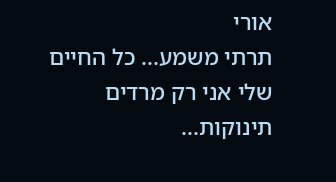אורי
תרתי משמע... כל החיים שלי אני רק מרדים תינוקות...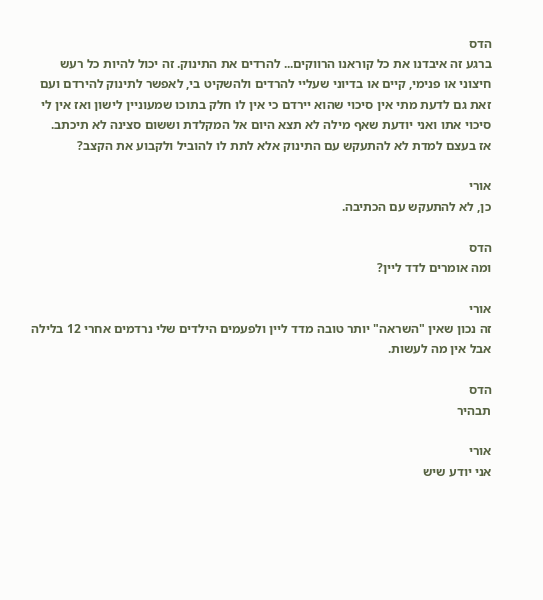הדס
ברגע זה איבדנו את כל קוראנו הרווקים... להרדים את התינוק. זה יכול להיות כל רעש חיצוני או פנימי, קיים או בדיוני שעליי להרדים ולהשקיט בי, לאפשר לתינוק להירדם ועם זאת גם לדעת מתי אין סיכוי שהוא יירדם כי אין לו חלק בתוכו שמעוניין לישון ואז אין לי סיכוי אתו ואני יודעת שאף מילה לא תצא היום אל המקלדת וששום סצינה לא תיכתב.
אז בעצם למדת לא להתעקש עם התינוק אלא לתת לו להוביל ולקבוע את הקצב?

אורי
כן, לא להתעקש עם הכתיבה.

הדס
ומה אומרים לדד ליין?

אורי
זה נכון שאין "השראה" יותר טובה מדד ליין ולפעמים הילדים שלי נרדמים אחרי 12 בלילה אבל אין מה לעשות.

הדס
תבהיר

אורי
אני יודע שיש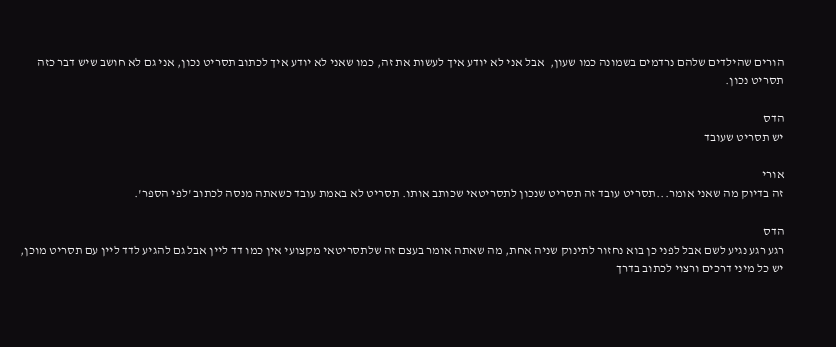הורים שהילדים שלהם נרדמים בשמונה כמו שעון,  אבל אני לא יודע איך לעשות את זה, כמו שאני לא יודע איך לכתוב תסריט נכון, אני גם לא חושב שיש דבר כזה תסריט נכון.

הדס
יש תסריט שעובד

אורי
זה בדיוק מה שאני אומר...תסריט עובד זה תסריט שנכון לתסריטאי שכותב אותו. תסריט לא באמת עובד כשאתה מנסה לכתוב 'לפי הספר'.

הדס
רגע רגע נגיע לשם אבל לפני כן בוא נחזור לתינוק שניה אחת, מה שאתה אומר בעצם זה שלתסריטאי מקצועי אין כמו דד ליין אבל גם להגיע לדד ליין עם תסריט מוכן, יש כל מיני דרכים ורצוי לכתוב בדרך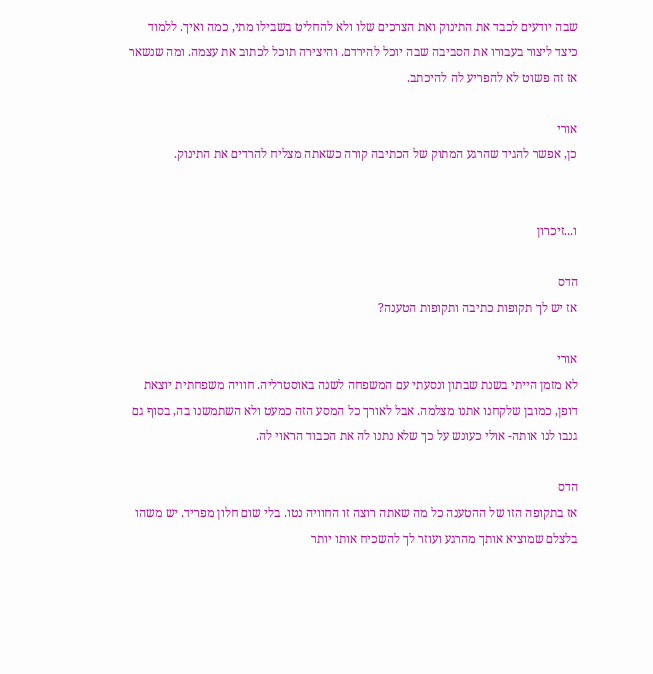שבה יודעים לכבד את התינוק ואת הצרכים שלו ולא להחליט בשבילו מתי, כמה ואיך. ללמוד כיצד ליצור בעבורו את הסביבה שבה יוכל להירדם. והיצירה תוכל לכתוב את עצמה. ומה שנשאר אז זה פשוט לא להפריע לה להיכתב.

אורי
כן, אפשר להגיד שהרגע המתוק של הכתיבה קורה כשאתה מצליח להרדים את התינוק.


ו...זיכרון

הדס
אז יש לך תקופות כתיבה ותקופות הטענה?

אורי
לא מזמן הייתי בשנת שבתון ונסעתי עם המשפחה לשנה באוסטרליה. חוויה משפחתית יוצאת דופן, כמובן שלקחנו אתנו מצלמה. אבל לאורך כל המסע הזה כמעט ולא השתמשנו בה, בסוף גם גנבו לנו אותה- אולי כעונש על כך שלא נתנו לה את הכבוד הראוי לה.

הדס
אז בתקופה הזו של ההטענה כל מה שאתה רוצה זו החוויה נטו. בלי שום חלון מפריד. יש משהו בלצלם שמוציא אותך מהרגע ועוזר לך להשכיח אותו יותר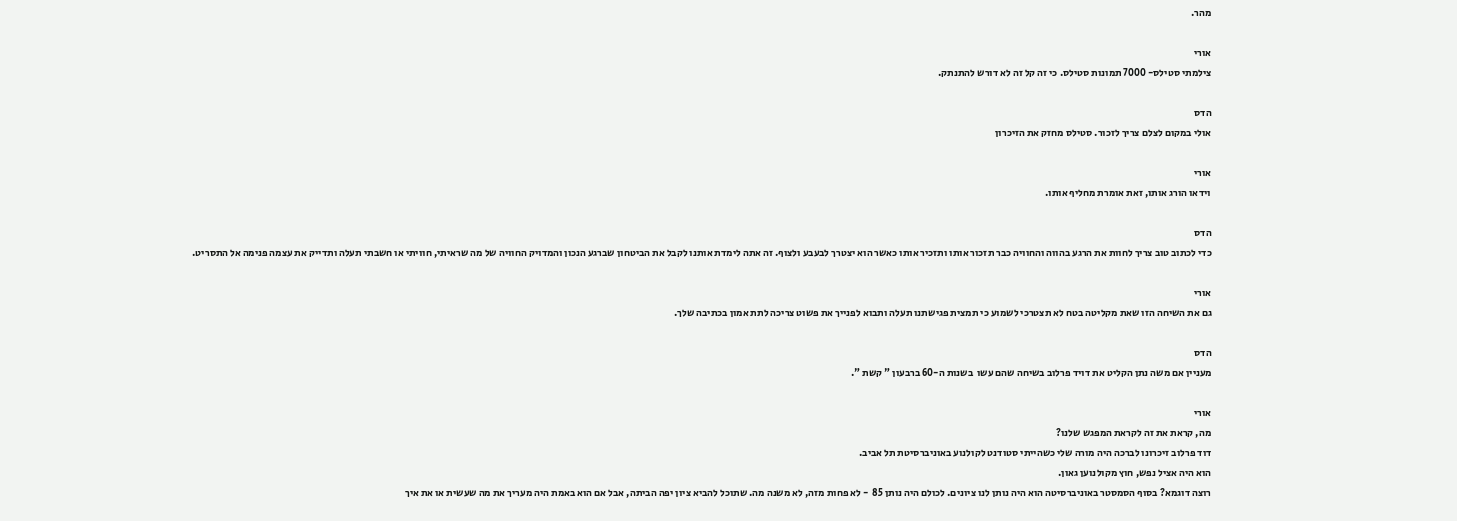מהר.

אורי
צילמתי סטילס- 7000 תמונות סטילס. כי זה קל זה לא דורש להתנתק.

הדס
אולי במקום לצלם צריך לזכור. סטילס מחזק את הזיכרון

אורי
וידאו הורג אותו, זאת אומרת מחליף אותו.

הדס
כדי לכתוב טוב צריך לחוות את הרגע בהווה והחוויה כבר תזכור אותו ותזכיר אותו כאשר הוא יצטרך לבעבע ולצוף. זה אתה לימדת אותנו לקבל את הביטחון שברגע הנכון והמדויק החוויה של מה שראיתי, חוויתי או חשבתי תעלה ותדייק את עצמה פנימה אל התסריט.

אורי
גם את השיחה הזו שאת מקליטה בטח לא תצטרכי לשמוע כי תמצית פגישתנו תעלה ותבוא לפנייך את פשוט צריכה לתת אמון בכתיבה שלך.

הדס
מעניין אם משה נתן הקליט את דויד פרלוב בשיחה שהם עשו  בשנות ה-60 ברבעון " קשת ".

אורי
מה, קראת את זה לקראת המפגש שלנו?
דוד פרלוב זיכרונו לברכה היה מורה שלי כשהייתי סטודנט לקולנוע באוניברסיטת תל אביב.
הוא היה אציל נפש, חוץ מקולנוען גאון.
רוצה דוגמא? בסוף הסמסטר באוניברסיטה הוא היה נותן לנו ציונים. לכולם היה נותן 85  - לא פחות מזה, לא משנה מה. שתוכל להביא ציון יפה הביתה, אבל אם הוא באמת היה מעריך את מה שעשית או את איך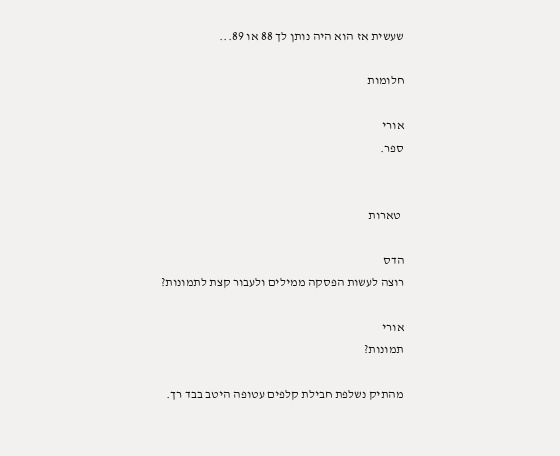שעשית אז הוא היה נותן לך 88 או 89...

חלומות

אורי
ספר.


 טארות

הדס
רוצה לעשות הפסקה ממילים ולעבור קצת לתמונות?

אורי
תמונות?

מהתיק נשלפת חבילת קלפים עטופה היטב בבד רך.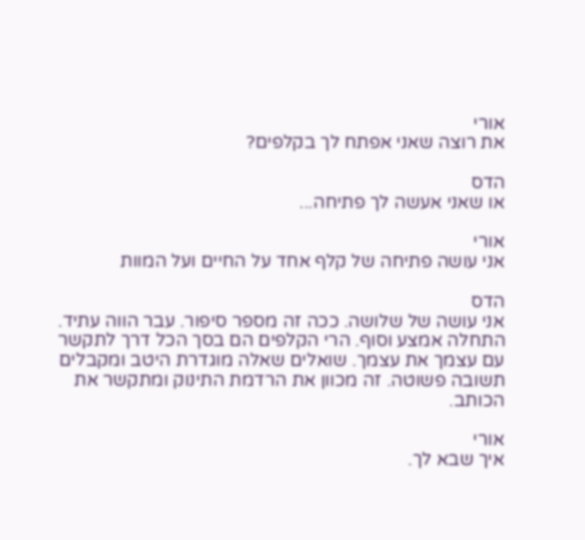אורי
את רוצה שאני אפתח לך בקלפים?

הדס
או שאני אעשה לך פתיחה...

אורי
אני עושה פתיחה של קלף אחד על החיים ועל המוות

הדס
אני עושה של שלושה. ככה זה מספר סיפור. עבר הווה עתיד. התחלה אמצע וסוף. הרי הקלפים הם בסך הכל דרך לתקשר עם עצמך את עצמך. שואלים שאלה מוגדרת היטב ומקבלים תשובה פשוטה. זה מכוון את הרדמת התינוק ומתקשר את הכותב.

אורי
איך שבא לך.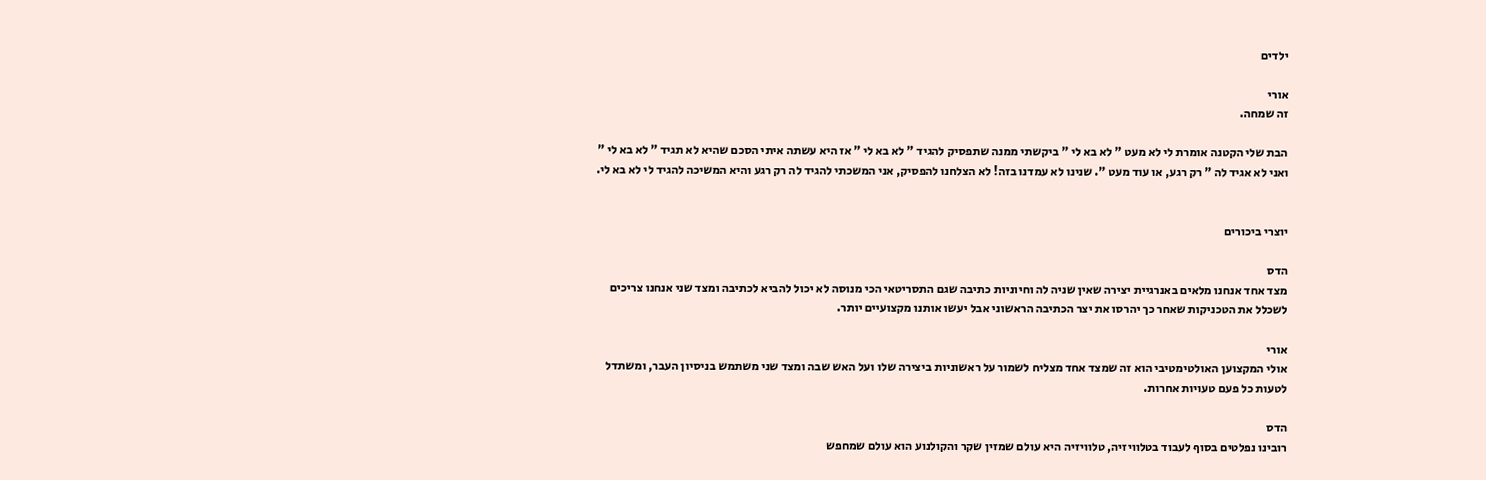ילדים

אורי
זה שמחה.

הבת שלי הקטנה אומרת לי לא מעט " לא בא לי " ביקשתי ממנה שתפסיק להגיד " לא בא לי " אז היא עשתה איתי הסכם שהיא לא תגיד " לא בא לי " ואני לא אגיד לה " רק רגע, או עוד מעט ". שנינו לא עמדנו בזה! לא הצלחנו להפסיק, אני המשכתי להגיד לה רק רגע והיא המשיכה להגיד לי לא בא לי.


יוצרי ביכורים

הדס
מצד אחד אנחנו מלאים באנרגיית יצירה שאין שניה לה וחיוניות כתיבה שגם התסריטאי הכי מנוסה לא יכול להביא לכתיבה ומצד שני אנחנו צריכים לשכלל את הטכניקות שאחר כך יהרסו את יצר הכתיבה הראשוני אבל יעשו אותנו מקצועיים יותר.

אורי
אולי המקצוען האולטימטיבי הוא זה שמצד אחד מצליח לשמור על ראשוניות ביצירה שלו ועל האש שבה ומצד שני משתמש בניסיון העבר, ומשתדל לטעות כל פעם טעויות אחרות.

הדס
רובינו נפלטים בסוף לעבוד בטלוויזיה, טלוויזיה היא עולם שמזין שקר והקולנוע הוא עולם שמחפש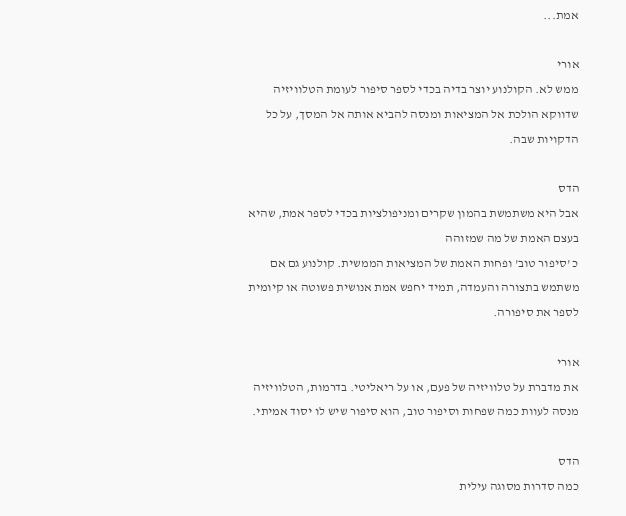אמת...

אורי
ממש לא. הקולנוע יוצר בדיה בכדי לספר סיפור לעומת הטלוויזיה שדווקא הולכת אל המציאות ומנסה להביא אותה אל המסך, על כל הדקויות שבה.

הדס
אבל היא משתמשת בהמון שקרים ומניפולציות בכדי לספר אמת, שהיא בעצם האמת של מה שמזוהה
כ 'סיפור טוב' ופחות האמת של המציאות הממשית. קולנוע גם אם משתמש בתצורה והעמדה, תמיד יחפש אמת אנושית פשוטה או קיומית לספר את סיפורה.

אורי
את מדברת על טלוויזיה של פעם, או על ריאליטי. בדרמות, הטלוויזיה מנסה לעוות כמה שפחות וסיפור טוב, הוא סיפור שיש לו יסוד אמיתי.

הדס
כמה סדרות מסוגה עילית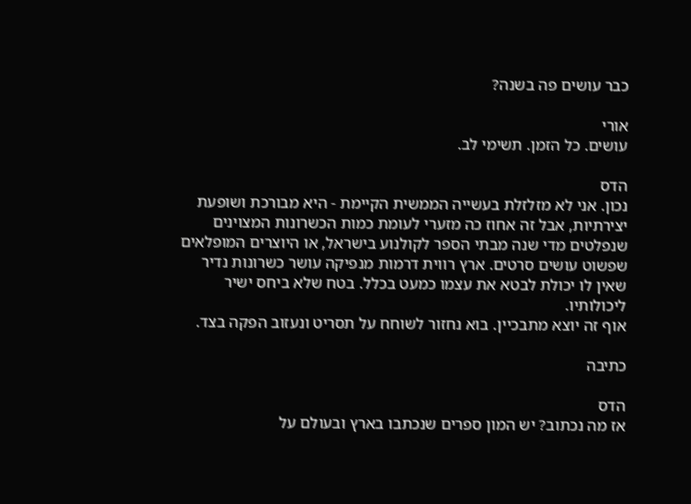כבר עושים פה בשנה?

אורי
עושים. כל הזמן. תשימי לב.

הדס
נכון. אני לא מזלזלת בעשייה הממשית הקיימת - היא מבורכת ושופעת יצירתיות, אבל זה אחוז כה מזערי לעומת כמות הכשרונות המצוינים שנפלטים מדי שנה מבתי הספר לקולנוע בישראל, או היוצרים המופלאים שפשוט עושים סרטים. ארץ רווית דרמות מנפיקה עושר כשרונות נדיר שאין לו יכולת לבטא את עצמו כמעט בכלל. בטח שלא ביחס ישיר ליכולותיו.
אוף זה יוצא מתבכיין. בוא נחזור לשוחח על תסריט ונעזוב הפקה בצד.

כתיבה

הדס
אז מה נכתוב? יש המון ספרים שנכתבו בארץ ובעולם על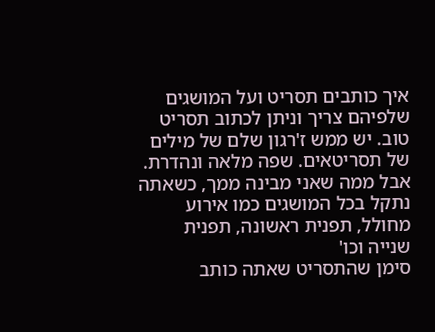איך כותבים תסריט ועל המושגים שלפיהם צריך וניתן לכתוב תסריט טוב. יש ממש ז'רגון שלם של מילים של תסריטאים. שפה מלאה ונהדרת. אבל ממה שאני מבינה ממך, כשאתה נתקל בכל המושגים כמו אירוע מחולל, תפנית ראשונה, תפנית שנייה וכו'
סימן שהתסריט שאתה כותב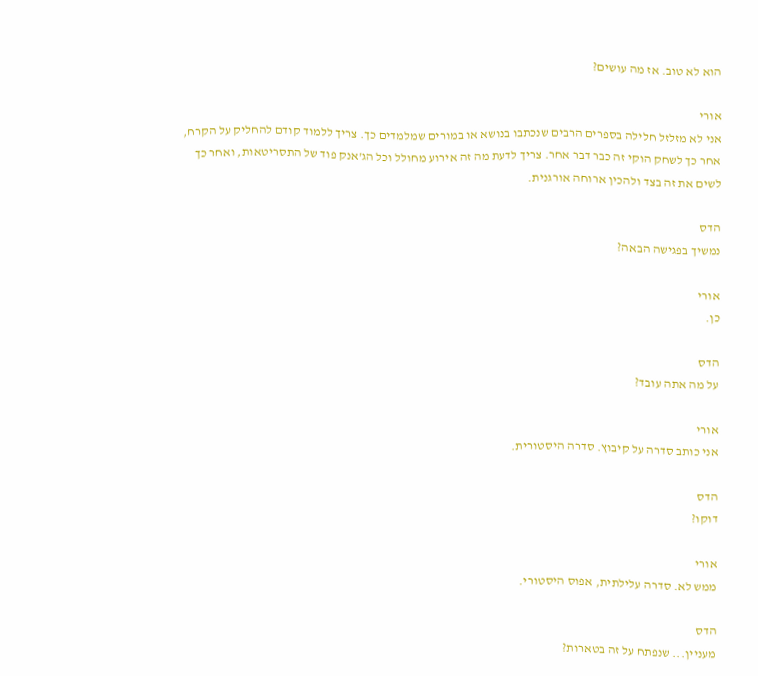הוא לא טוב. אז מה עושים?

אורי
אני לא מזלזל חלילה בספרים הרבים שנכתבו בנושא או במורים שמלמדים כך. צריך ללמוד קודם להחליק על הקרח, אחר כך לשחק הוקי זה כבר דבר אחר. צריך לדעת מה זה אירוע מחולל וכל הג'אנק פוד של התסריטאות, ואחר כך לשים את זה בצד ולהכין ארוחה אורגנית.

הדס
נמשיך בפגישה הבאה?

אורי
כן.

הדס
על מה אתה עובד?

אורי
אני כותב סדרה על קיבוץ. סדרה היסטורית.

הדס
דוקו?

אורי
ממש לא. סדרה עלילתית, אפוס היסטורי.

הדס
מעניין... שנפתח על זה בטארות?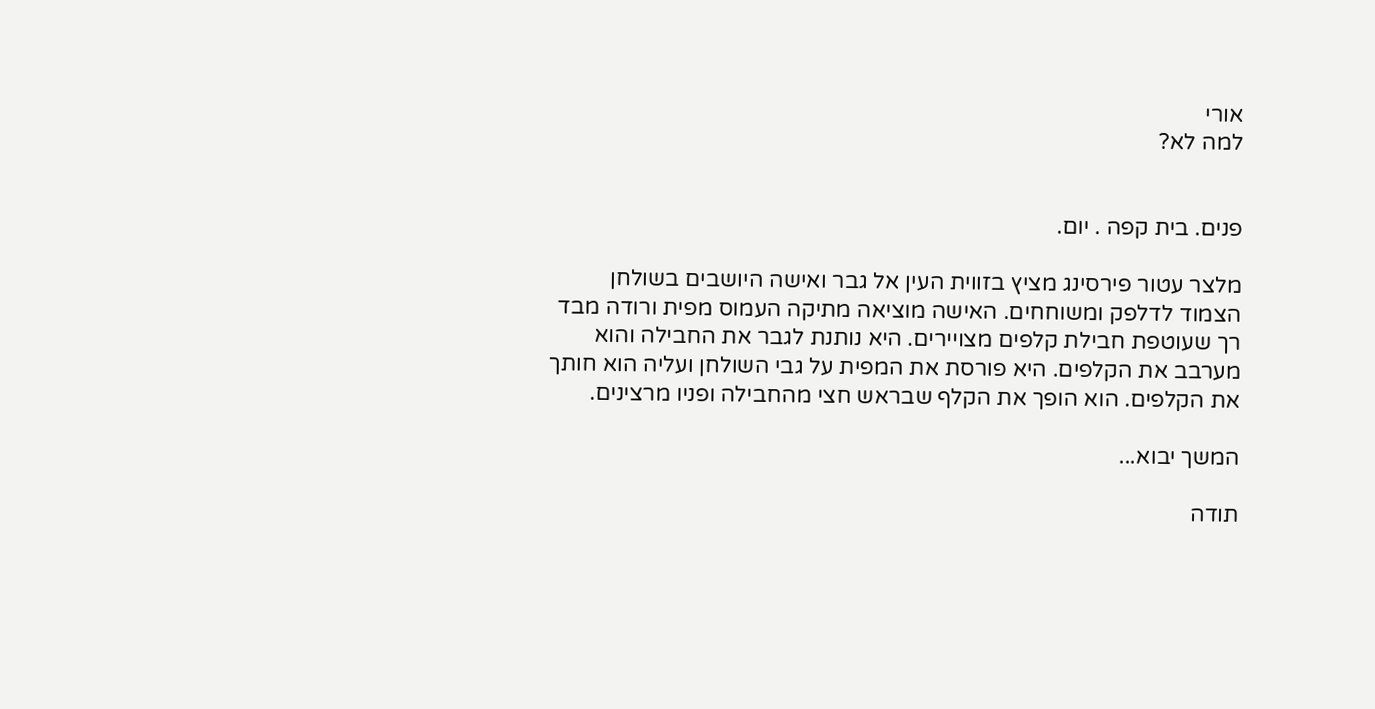אורי
למה לא?


פנים. בית קפה . יום.

מלצר עטור פירסינג מציץ בזווית העין אל גבר ואישה היושבים בשולחן הצמוד לדלפק ומשוחחים. האישה מוציאה מתיקה העמוס מפית ורודה מבד רך שעוטפת חבילת קלפים מצויירים. היא נותנת לגבר את החבילה והוא מערבב את הקלפים. היא פורסת את המפית על גבי השולחן ועליה הוא חותך את הקלפים. הוא הופך את הקלף שבראש חצי מהחבילה ופניו מרצינים.

המשך יבוא...

תודה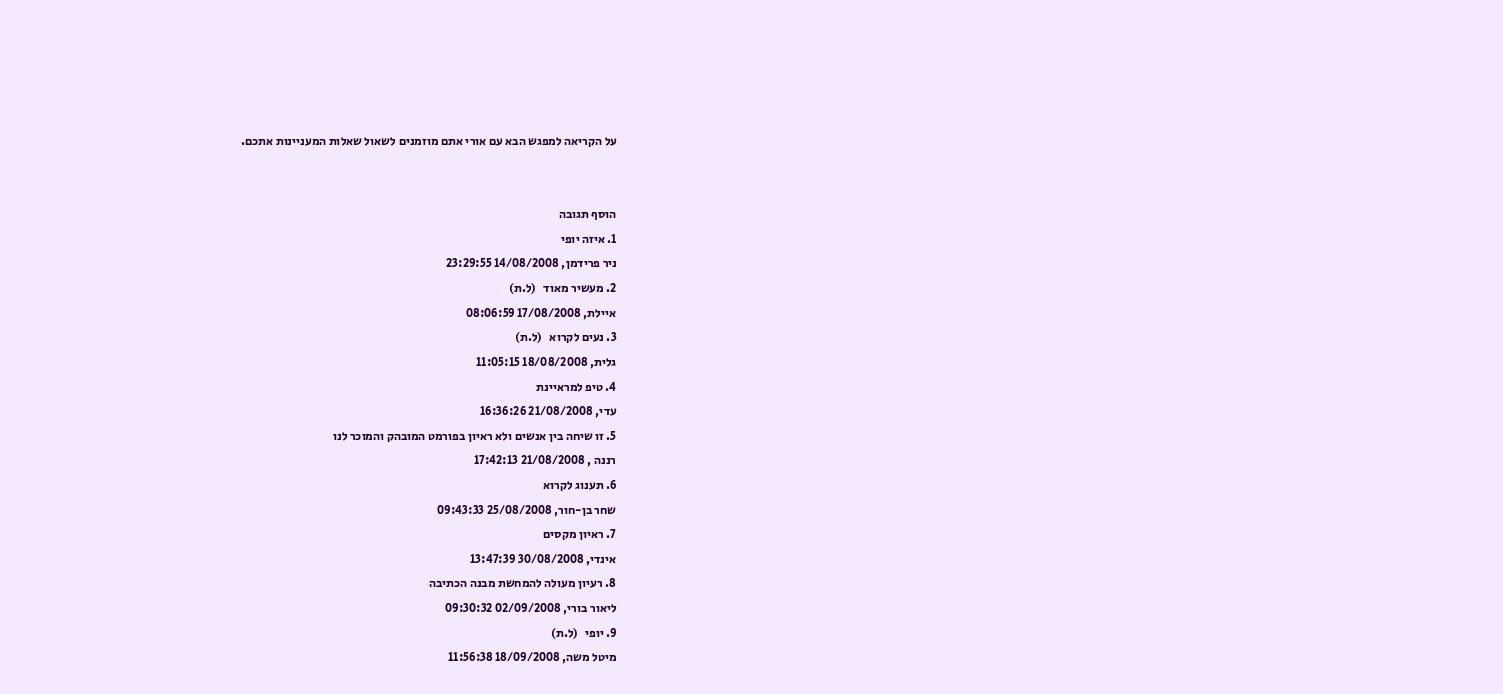על הקריאה למפגש הבא עם אורי אתם מוזמנים לשאול שאלות המעניינות אתכם.


הוסף תגובה
1. איזה יופי
ניר פרידמן, 14/08/2008 23:29:55
2. מעשיר מאוד   (ל.ת)
איילת, 17/08/2008 08:06:59
3. נעים לקרוא   (ל.ת)
גלית, 18/08/2008 11:05:15
4. טיפ למראיינת
עדי, 21/08/2008 16:36:26
5. זו שיחה בין אנשים ולא ראיון בפורמט המובהק והמוכר לנו
רננה , 21/08/2008 17:42:13
6. תענוג לקרוא
שחר בן-חור, 25/08/2008 09:43:33
7. ראיון מקסים
אינדי, 30/08/2008 13:47:39
8. רעיון מעולה להמחשת מבנה הכתיבה
ליאור בורי, 02/09/2008 09:30:32
9. יופי   (ל.ת)
מיטל משה, 18/09/2008 11:56:38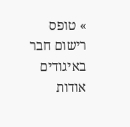» טופס רישום חבר באיגודים
אודות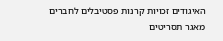האיגודים זכויות קרנות פסטיבלים לחברים מאגר תסריטים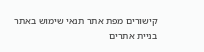קישורים מפת אתר תנאי שימוש באתר
בניית אתרים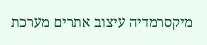מיקסרמדיה עיצוב אתרים מערכת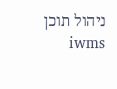ניהול תוכן iwms